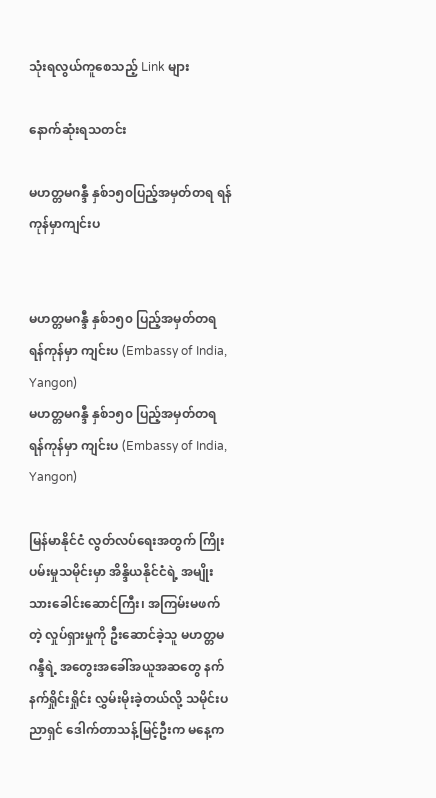သုံးရလွယ်ကူစေသည့် Link များ

နောက်ဆုံးရသတင်း

မဟတ္တမဂန္ဒီ နှစ်၁၅၀ပြည့်အမှတ်တရ ရန်ကုန်မှာကျင်းပ


မဟတ္တမဂန္ဒီ နှစ်၁၅၀ ပြည့်အမှတ်တရ ရန်ကုန်မှာ ကျင်းပ (Embassy of India, Yangon)
မဟတ္တမဂန္ဒီ နှစ်၁၅၀ ပြည့်အမှတ်တရ ရန်ကုန်မှာ ကျင်းပ (Embassy of India, Yangon)

မြန်မာနိုင်ငံ လွတ်လပ်ရေးအတွက် ကြိုးပမ်းမှုသမိုင်းမှာ အိန္ဒိယနိုင်ငံရဲ့ အမျိုးသားခေါင်းဆောင်ကြီး၊ အကြမ်းမဖက်တဲ့ လှုပ်ရှားမှုကို ဦးဆောင်ခဲ့သူ မဟတ္တမဂန္ဒီရဲ့ အတွေးအခေါ်အယူအဆတွေ နက်နက်ရှိုင်းရှိုင်း လွှမ်းမိုးခဲ့တယ်လို့ သမိုင်းပညာရှင် ဒေါက်တာသန့်မြင့်ဦးက မနေ့က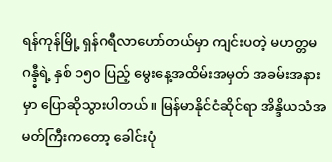ရန်ကုန်မြို့ ရှန်ဂရီလာဟော်တယ်မှာ ကျင်းပတဲ့ မဟတ္တမဂန္ဒ္ဓီရဲ့ နှစ် ၁၅၀ ပြည့် မွေးနေ့အထိမ်းအမှတ် အခမ်းအနားမှာ ပြောဆိုသွားပါတယ်။ မြန်မာနိုင်ငံဆိုင်ရာ အိန္ဒိယသံအမတ်ကြီးကတော့ ခေါင်းပုံ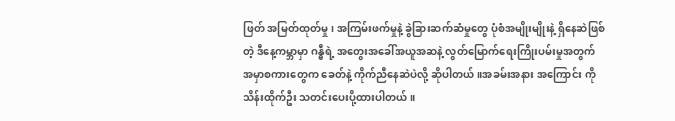ဖြတ် အမြတ်ထုတ်မှု၊ အကြမ်းဖက်မှုနဲ့ ခွဲခြားဆက်ဆံမှုတွေ ပုံစံအမျိုးမျိုးနဲ့ ရှိနေဆဲဖြစ်တဲ့ ဒီနေ့ကမ္ဘာမှာ ဂန္ဓီရဲ့ အတွေးအခေါ်အယူအဆနဲ့ လွတ်မြောက်ရေးကြိုးပမ်းမှုအတွက် အမှာစကားတွေက ခေတ်နဲ့ ကိုက်ညီနေဆဲပဲလို့ ဆိုပါတယ်။အခမ်းအနား အကြောင်း ကိုသိန်းထိုက်ဦး သတင်းပေးပို့ထားပါတယ်။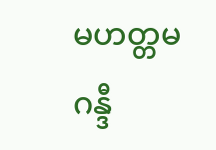မဟတ္တမဂန္ဒီ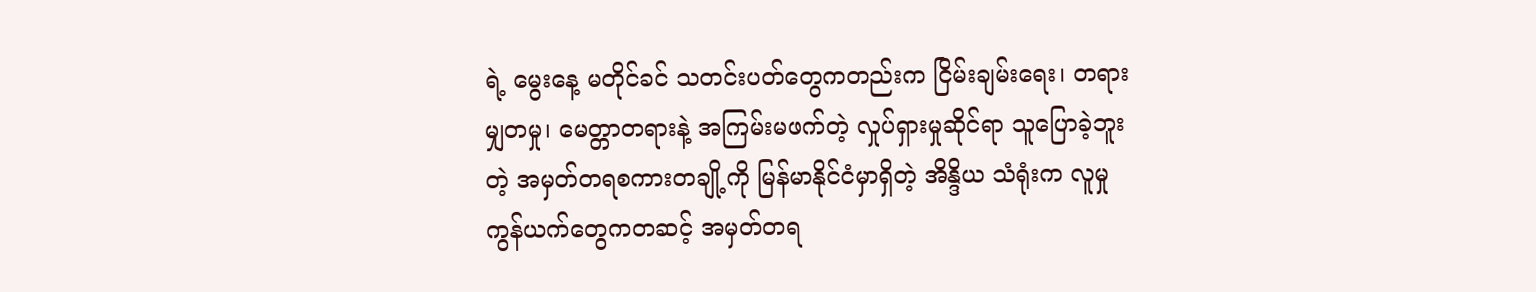ရဲ့ မွေးနေ့ မတိုင်ခင် သတင်းပတ်တွေကတည်းက ငြိမ်းချမ်းရေး၊ တရားမျှတမှု၊ မေတ္တာတရားနဲ့ အကြမ်းမဖက်တဲ့ လှုပ်ရှားမှုဆိုင်ရာ သူပြောခဲ့ဘူးတဲ့ အမှတ်တရစကားတချို့ကို မြန်မာနိုင်ငံမှာရှိတဲ့ အိန္ဒိယ သံရုံးက လူမှုကွန်ယက်တွေကတဆင့် အမှတ်တရ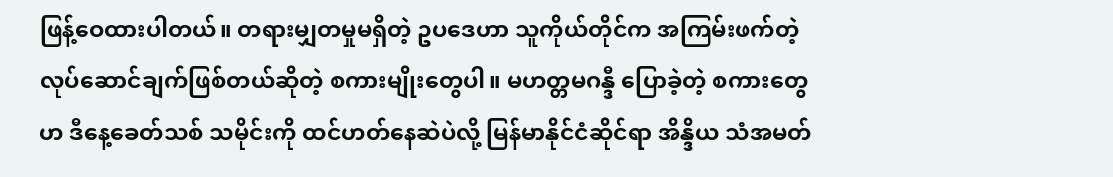ဖြန့်ဝေထားပါတယ်။ တရားမျှတမှုမရှိတဲ့ ဥပဒေဟာ သူကိုယ်တိုင်က အကြမ်းဖက်တဲ့ လုပ်ဆောင်ချက်ဖြစ်တယ်ဆိုတဲ့ စကားမျိုးတွေပါ။ မဟတ္တမဂန္ဒီ ပြောခဲ့တဲ့ စကားတွေဟ ဒီနေ့ခေတ်သစ် သမိုင်းကို ထင်ဟတ်နေဆဲပဲလို့ မြန်မာနိုင်ငံဆိုင်ရာ အိန္ဒိယ သံအမတ်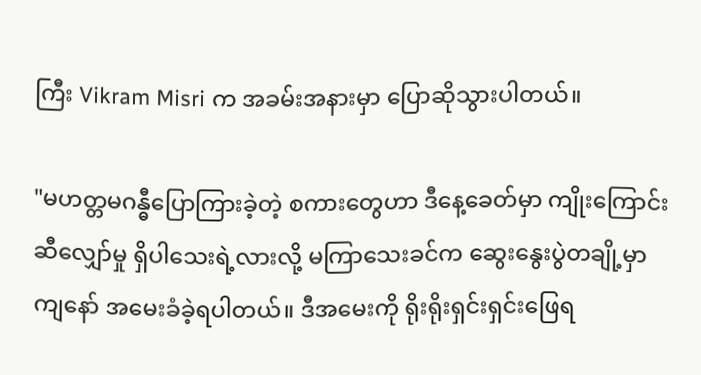ကြီး Vikram Misri က အခမ်းအနားမှာ ပြောဆိုသွားပါတယ်။

"မဟတ္တမဂန္ဓီပြောကြားခဲ့တဲ့ စကားတွေဟာ ဒီနေ့ခေတ်မှာ ကျိုးကြောင်းဆီလျှော်မှု ရှိပါသေးရဲ့လားလို့ မကြာသေးခင်က ဆွေးနွေးပွဲတချို့မှာ ကျနော် အမေးခံခဲ့ရပါတယ်။ ဒီအမေးကို ရိုးရိုးရှင်းရှင်းဖြေရ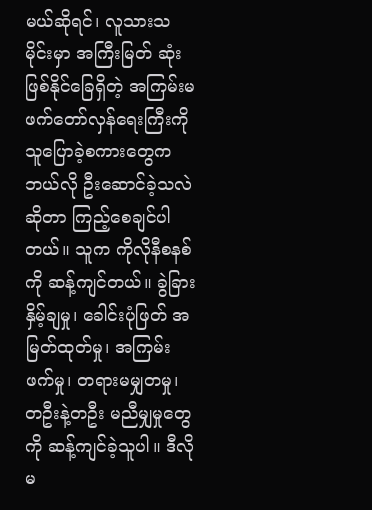မယ်ဆိုရင်၊ လူသားသမိုင်းမှာ အကြီးမြတ် ဆုံးဖြစ်နိုင်ခြေရှိတဲ့ အကြမ်းမဖက်တော်လှန်ရေးကြီးကို သူပြောခဲ့စကားတွေက ဘယ်လို ဦးဆောင်ခဲ့သလဲ ဆိုတာ ကြည့်စေချင်ပါတယ်။ သူက ကိုလိုနီစနစ်ကို ဆန့်ကျင်တယ်။ ခွဲခြားနှိမ့်ချမှု၊ ခေါင်းပုံဖြတ် အမြတ်ထုတ်မှု၊ အကြမ်းဖက်မှု၊ တရားမမျှတမှု၊ တဦးနဲ့တဦး မညီမျှမှုတွေကို ဆန့်ကျင်ခဲ့သူပါ။ ဒီလို မ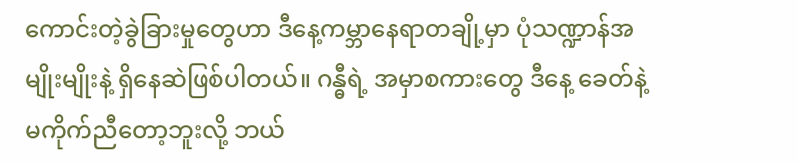ကောင်းတဲ့ခွဲခြားမှုတွေဟာ ဒီနေ့ကမ္ဘာနေရာတချို့မှာ ပုံသဏ္ဍာန်အမျိုးမျိုးနဲ့ ရှိနေဆဲဖြစ်ပါတယ်။ ဂန္ဓီရဲ့ အမှာစကားတွေ ဒီနေ့ ခေတ်နဲ့ မကိုက်ညီတော့ဘူးလို့ ဘယ်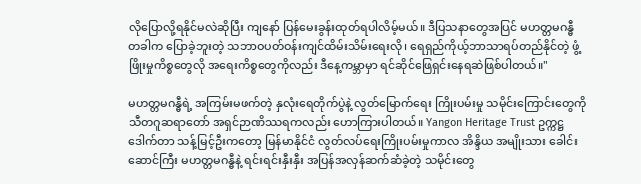လိုပြောလို့ရနိုင်မလဲဆိုပြီး ကျနော် ပြန်မေးခွန်းထုတ်ရပါလိမ့်မယ်။ ဒီပြသနာတွေအပြင် မဟတ္တမဂန္ဓီ တခါက ပြောခဲ့ဘူးတဲ့ သဘာဝပတ်ဝန်းကျင်ထိမ်းသိမ်းရေးလို၊ ရေရှည်ကိုယ့်ဘာသာရပ်တည်နိုင်တဲ့ ဖွံ့ဖြိုးမှုကိစ္စတွေလို အရေးကိစ္စတွေကိုလည်း ဒီနေ့ကမ္ဘာမှာ ရင်ဆိုင်ဖြေရှင်းနေရဆဲဖြစ်ပါတယ်။"

မဟတ္တမဂန္ဓီရဲ့ အကြမ်းမဖက်တဲ့ နှလုံးရေတိုက်ပွဲနဲ့ လွတ်မြောက်ရေး ကြိုးပမ်းမှု သမိုင်းကြောင်းတွေကို သီတဂူဆရာတော် အရှင်ဉာဏိဿရကလည်း ဟောကြားပါတယ်။ Yangon Heritage Trust ဥက္ကဋ္ဌ ဒေါက်တာ သန့်မြင့်ဦးကတော့ မြန်မာနိုင်ငံ လွတ်လပ်ရေးကြိုးပမ်းမှုကာလ အိန္ဒိယ အမျိုးသား ခေါင်းဆောင်ကြီး မဟတ္တမဂန္ဓီနဲ့ ရင်းရင်းနှီးနှီး အပြန်အလှန်ဆက်ဆံခဲ့တဲ့ သမိုင်းတွေ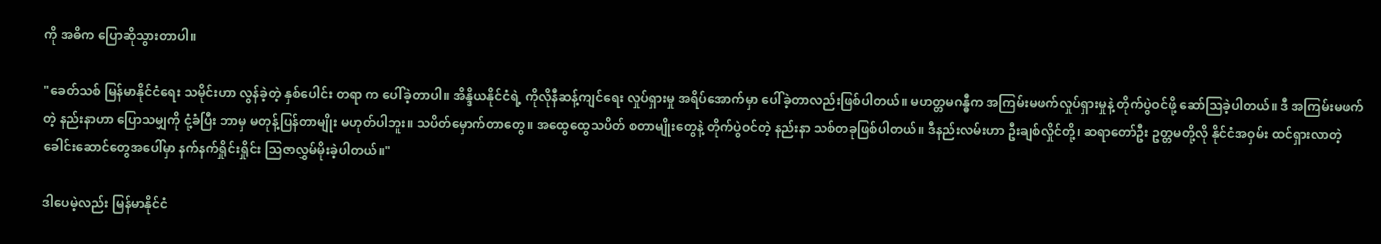ကို အဓိက ပြောဆိုသွားတာပါ။

"ခေတ်သစ် မြန်မာနိုင်ငံရေး သမိုင်းဟာ လွန်ခဲ့တဲ့ နှစ်ပေါင်း တရာ က ပေါ်ခဲ့တာပါ။ အိန္ဒိယနိုင်ငံရဲ့ ကိုလိုနီဆန့်ကျင်ရေး လှုပ်ရှားမှု အရိပ်အောက်မှာ ပေါ်ခဲ့တာလည်းဖြစ်ပါတယ်။ မဟတ္တမဂန္ဓီက အကြမ်းမဖက်လှုပ်ရှားမှုနဲ့ တိုက်ပွဲဝင်ဖို့ ဆော်သြခဲ့ပါတယ်။ ဒီ အကြမ်းမဖက်တဲ့ နည်းနာဟာ ပြောသမျှကို ငုံ့ခံပြီး ဘာမှ မတုန့်ပြန်တာမျိုး မဟုတ်ပါဘူး။ သပိတ်မှောက်တာတွေ။ အထွေထွေသပိတ် စတာမျိုးတွေနဲ့ တိုက်ပွဲဝင်တဲ့ နည်းနာ သစ်တခုဖြစ်ပါတယ်။ ဒီနည်းလမ်းဟာ ဦးချစ်လှိုင်တို့၊ ဆရာတော်ဦး ဥတ္တမတို့လို နိုင်ငံအဝှမ်း ထင်ရှားလာတဲ့ ခေါင်းဆောင်တွေအပေါ်မှာ နက်နက်ရှိုင်းရှိုင်း သြဇာလွှမ်မိုးခဲ့ပါတယ်။"

ဒါပေမဲ့လည်း မြန်မာနိုင်ငံ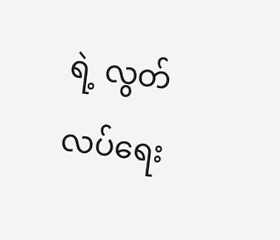ရဲ့ လွတ်လပ်ရေး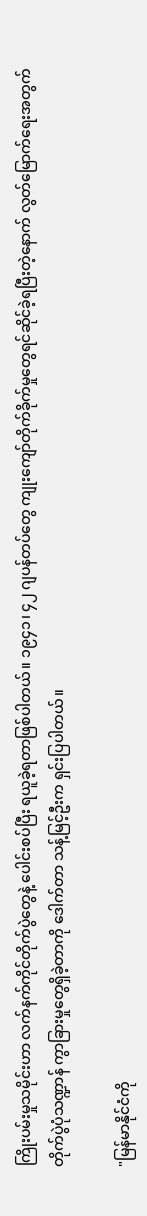ကြိုးပမ်းမှုသမိုင်းဟာ လက်နက်ကိုင်တိုက်ပွဲတွေနဲ့ ပေါင်းစပ်ပြီး ရယူခဲ့ရတာဖြစ်ပါတယ်။ ၁၉၄၁၊ ၄၂ ဂျပန်တပ်တွေ ကျုးကျော်တိုက်ခိုက်မှုတွေရင်ဆိုင်ခဲ့ရပြီးတဲ့နောက် လွတ်မြောက်ရေးအတွက် တိုက်ပွဲပုံသဏ္ဍာန် ကွာခြားမှုတွေရှိခဲ့တာကို ဒေါက်တာ သန့်မြင့်ဦးက ရှင်းပြပါတယ်။

"မြန်မာနိုင်ငံကို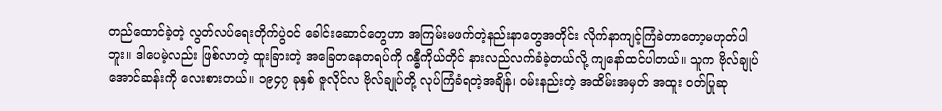တည်ထောင်ခဲ့တဲ့ လွတ်လပ်ရေးတိုက်ပွဲဝင် ခေါင်းဆောင်တွေဟာ အကြမ်းမဖက်တဲ့နည်းနာတွေအတိုင်း လိုက်နာကျင့်ကြံခဲတာတော့မဟုတ်ပါဘူး။ ဒါပေမဲ့လည်း ဖြစ်လာတဲ့ ထူးခြားတဲ့ အခြေတနေတရပ်ကို ဂန္ဓီကိုယ်တိုင် နားလည်လက်ခံခဲ့တယ်လို့ ကျနော်ထင်ပါတယ်။ သူက ဗိုလ်ချုပ်အောင်ဆန်းကို လေးစားတယ်။ ၁၉၄၇ ခုနှစ် ဇူလိုင်လ ဗိုလ်ချုပ်တို့ လုပ်ကြံခံရတဲ့အချိန်၊ ဝမ်းနည်းတဲ့ အထိမ်းအမှတ် အထူး ဝတ်ပြုဆု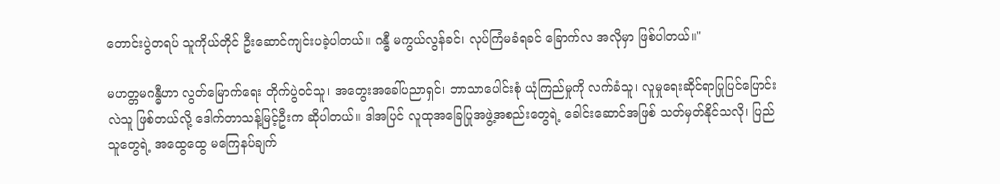တောင်းပွဲတရပ် သူကိုယ်တိုင် ဦးဆောင်ကျင်းပခဲ့ပါတယ်။ ဂန္ဓီ မကွယ်လွန်ခင်၊ လုပ်ကြံမခံရခင် ခြောက်လ အလိုမှာ ဖြစ်ပါတယ်။"

မဟတ္တမဂန္ဓီဟာ လွတ်မြောက်ရေး တိုက်ပွဲဝင်သူ၊ အတွေးအခေါ်ပညာရှင်၊ ဘာသာပေါင်းစုံ ယုံကြည်မှုကို လက်ခံသူ၊ လူမှုရေးဆိုင်ရာပြုပြင်ပြောင်းလဲသူ ဖြစ်တယ်လို့ ဒေါက်တာသန့်မြင့်ဦးက ဆိုပါတယ်။ ဒါအပြင် လူထုအခြေပြုအဖွဲ့အစည်းတွေရဲ့ ခေါင်းဆောင်အဖြစ် သတ်မှတ်နိုင်သလို၊ ပြည်သူတွေရဲ့ အထွေထွေ မကြေနပ်ချက်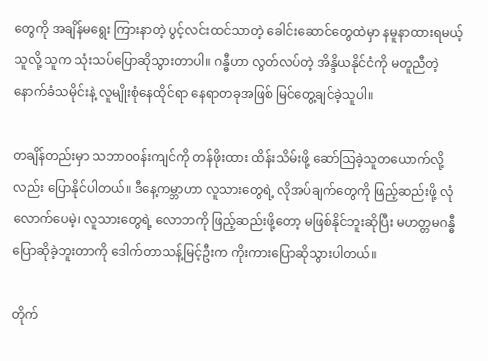တွေကို အချိန်မရွေး ကြားနာတဲ့ ပွင့်လင်းထင်သာတဲ့ ခေါင်းဆောင်တွေထဲမှာ နမူနာထားရမယ့်သူလို့ သူက သုံးသပ်ပြောဆိုသွားတာပါ။ ဂန္ဓီဟာ လွတ်လပ်တဲ့ အိန္ဒိယနိုင်ငံကို မတူညီတဲ့ နောက်ခံသမိုင်းနဲ့ လူမျိုးစုံနေထိုင်ရာ နေရာတခုအဖြစ် မြင်တွေ့ချင်ခဲ့သူပါ။

တချိန်တည်းမှာ သဘာ၀၀န်းကျင်ကို တန်ဖိုးထား ထိန်းသိမ်းဖို့ ဆော်သြခဲ့သူတယောက်လို့လည်း ပြောနိုင်ပါတယ်။ ဒီနေ့ကမ္ဘာဟာ လူသားတွေရဲ့ လိုအပ်ချက်တွေကို ဖြည့်ဆည်းဖို့ လုံလောက်ပေမဲ့၊ လူသားတွေရဲ့ လောဘကို ဖြည့်ဆည်းဖို့တော့ မဖြစ်နိုင်ဘူးဆိုပြီး မဟတ္တမဂန္ဓီ ပြောဆိုခဲ့ဘူးတာကို ဒေါက်တာသန့်မြင့်ဦးက ကိုးကားပြောဆိုသွားပါတယ်။

တိုက်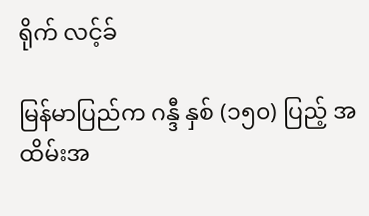ရိုက် လင့်ခ်

မြန်မာပြည်က ဂန္ဒီ နှစ် (၁၅၀) ပြည့် အထိမ်းအ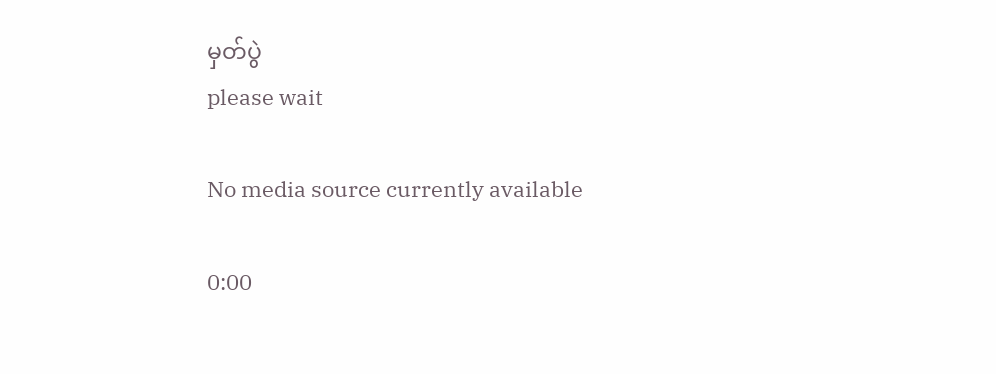မှတ်ပွဲ
please wait

No media source currently available

0:00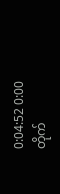0:04:52 0:00
တိုက်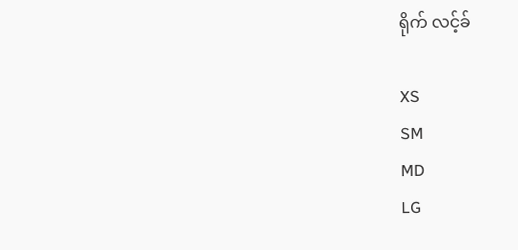ရိုက် လင့်ခ်

XS
SM
MD
LG